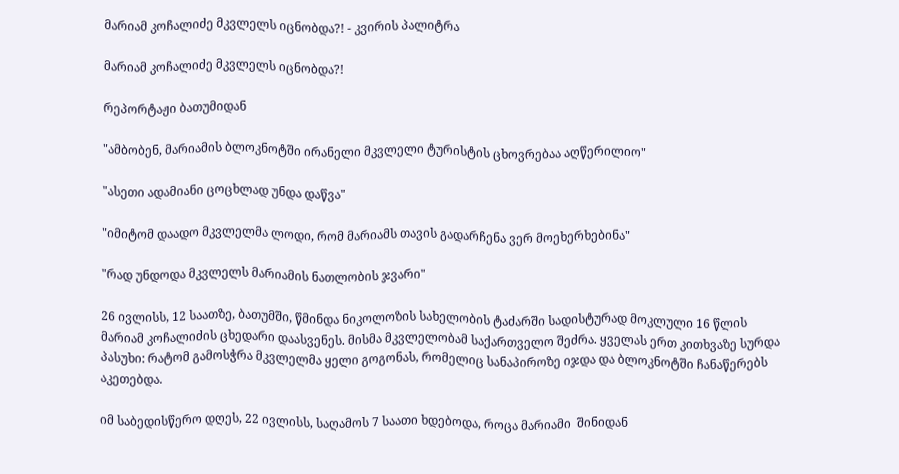მარიამ კოჩალიძე მკვლელს იცნობდა?! - კვირის პალიტრა

მარიამ კოჩალიძე მკვლელს იცნობდა?!

რეპორტაჟი ბათუმიდან

"ამბობენ, მარიამის ბლოკნოტში ირანელი მკვლელი ტურისტის ცხოვრებაა აღწერილიო"

"ასეთი ადამიანი ცოცხლად უნდა დაწვა"

"იმიტომ დაადო მკვლელმა ლოდი, რომ მარიამს თავის გადარჩენა ვერ მოეხერხებინა"

"რად უნდოდა მკვლელს მარიამის ნათლობის ჯვარი"

26 ივლისს, 12 საათზე, ბათუმში, წმინდა ნიკოლოზის სახელობის ტაძარში სადისტურად მოკლული 16 წლის მარიამ კოჩალიძის ცხედარი დაასვენეს. მისმა მკვლელობამ საქართველო შეძრა. ყველას ერთ კითხვაზე სურდა პასუხი: რატომ გამოსჭრა მკვლელმა ყელი გოგონას, რომელიც სანაპიროზე იჯდა და ბლოკნოტში ჩანაწერებს აკეთებდა.

იმ საბედისწერო დღეს, 22 ივლისს, საღამოს 7 საათი ხდებოდა, როცა მარიამი  შინიდან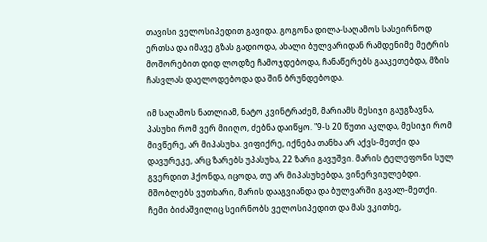თავისი ველოსიპედით გავიდა. გოგონა დილა-საღამოს სასეირნოდ ერთსა და იმავე გზას გადიოდა, ახალი ბულვარიდან რამდენიმე მეტრის მოშორებით დიდ ლოდზე ჩამოჯდებოდა, ჩანაწერებს გააკეთებდა, მზის ჩასვლას დაელოდებოდა და შინ ბრუნდებოდა.

იმ საღამოს ნათლიამ, ნატო კვინტრაძემ, მარიამს მესიჯი გაუგზავნა, პასუხი რომ ვერ მიიღო, ძებნა დაიწყო. "9-ს 20 წუთი აკლდა, მესიჯი რომ მივწერე, არ მიპასუხა. ვიფიქრე, იქნება თანხა არ აქვს-მეთქი და დავურეკე, არც ზარებს უპასუხა, 22 ზარი გავუშვი. მარის ტელეფონი სულ გვერდით ჰქონდა, იცოდა, თუ არ მიპასუხებდა, ვინერვიულებდი. მშობლებს ვუთხარი, მარის დააგვიანდა და ბულვარში გავალ-მეთქი. ჩემი ბიძაშვილიც სეირნობს ველოსიპედით და მას ვკითხე,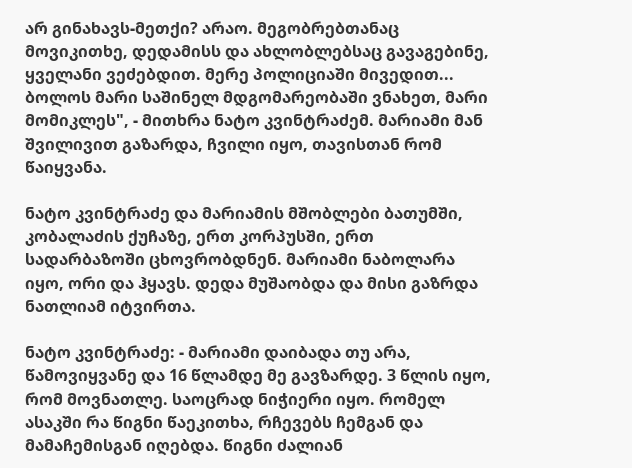არ გინახავს-მეთქი? არაო. მეგობრებთანაც მოვიკითხე, დედამისს და ახლობლებსაც გავაგებინე, ყველანი ვეძებდით. მერე პოლიციაში მივედით... ბოლოს მარი საშინელ მდგომარეობაში ვნახეთ, მარი მომიკლეს", - მითხრა ნატო კვინტრაძემ. მარიამი მან შვილივით გაზარდა, ჩვილი იყო, თავისთან რომ წაიყვანა.

ნატო კვინტრაძე და მარიამის მშობლები ბათუმში, კობალაძის ქუჩაზე, ერთ კორპუსში, ერთ სადარბაზოში ცხოვრობდნენ. მარიამი ნაბოლარა იყო, ორი და ჰყავს. დედა მუშაობდა და მისი გაზრდა ნათლიამ იტვირთა.

ნატო კვინტრაძე: - მარიამი დაიბადა თუ არა, წამოვიყვანე და 16 წლამდე მე გავზარდე. 3 წლის იყო, რომ მოვნათლე. საოცრად ნიჭიერი იყო. რომელ ასაკში რა წიგნი წაეკითხა, რჩევებს ჩემგან და მამაჩემისგან იღებდა. წიგნი ძალიან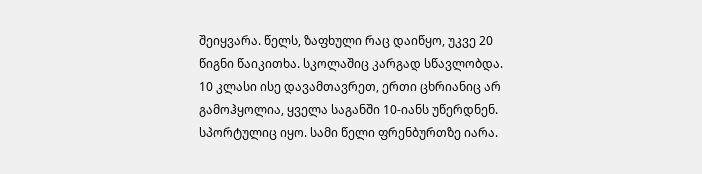შეიყვარა. წელს, ზაფხული რაც დაიწყო, უკვე 20 წიგნი წაიკითხა. სკოლაშიც კარგად სწავლობდა. 10 კლასი ისე დავამთავრეთ, ერთი ცხრიანიც არ გამოჰყოლია, ყველა საგანში 10-იანს უწერდნენ. სპორტულიც იყო. სამი წელი ფრენბურთზე იარა.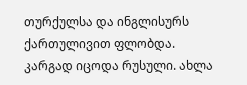თურქულსა და ინგლისურს ქართულივით ფლობდა. კარგად იცოდა რუსული. ახლა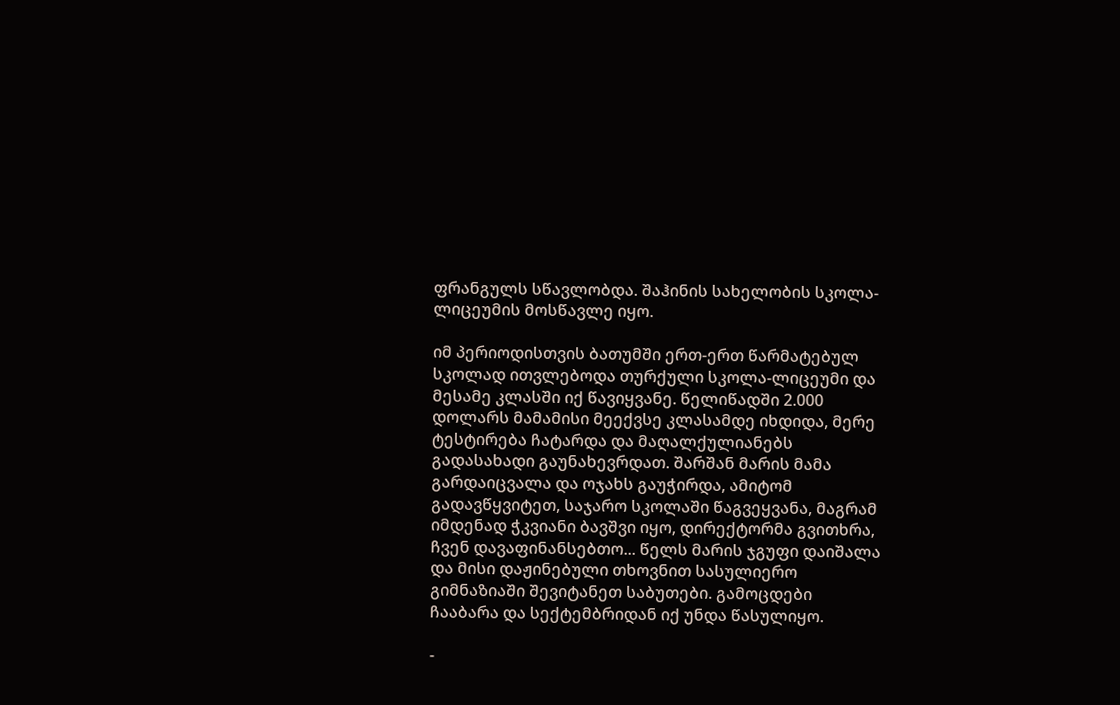ფრანგულს სწავლობდა. შაჰინის სახელობის სკოლა-ლიცეუმის მოსწავლე იყო.

იმ პერიოდისთვის ბათუმში ერთ-ერთ წარმატებულ სკოლად ითვლებოდა თურქული სკოლა-ლიცეუმი და მესამე კლასში იქ წავიყვანე. წელიწადში 2.000 დოლარს მამამისი მეექვსე კლასამდე იხდიდა, მერე ტესტირება ჩატარდა და მაღალქულიანებს გადასახადი გაუნახევრდათ. შარშან მარის მამა გარდაიცვალა და ოჯახს გაუჭირდა, ამიტომ გადავწყვიტეთ, საჯარო სკოლაში წაგვეყვანა, მაგრამ იმდენად ჭკვიანი ბავშვი იყო, დირექტორმა გვითხრა, ჩვენ დავაფინანსებთო... წელს მარის ჯგუფი დაიშალა და მისი დაჟინებული თხოვნით სასულიერო გიმნაზიაში შევიტანეთ საბუთები. გამოცდები ჩააბარა და სექტემბრიდან იქ უნდა წასულიყო.

-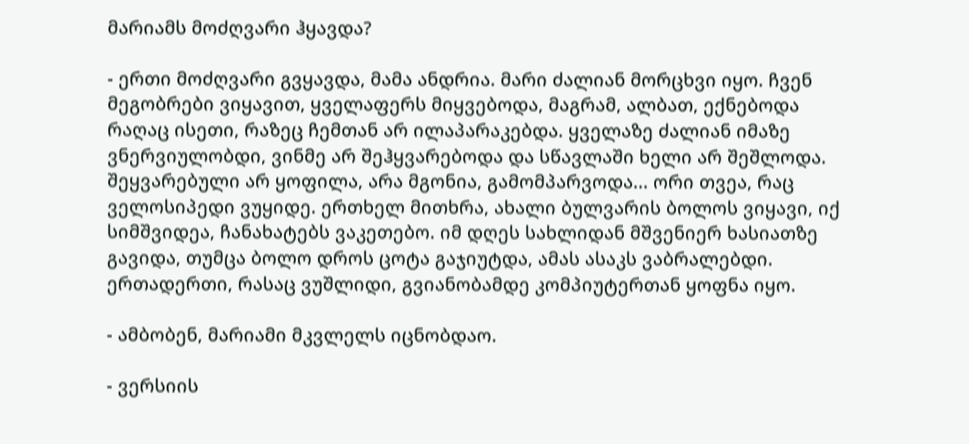მარიამს მოძღვარი ჰყავდა?

- ერთი მოძღვარი გვყავდა, მამა ანდრია. მარი ძალიან მორცხვი იყო. ჩვენ მეგობრები ვიყავით, ყველაფერს მიყვებოდა, მაგრამ, ალბათ, ექნებოდა რაღაც ისეთი, რაზეც ჩემთან არ ილაპარაკებდა. ყველაზე ძალიან იმაზე ვნერვიულობდი, ვინმე არ შეჰყვარებოდა და სწავლაში ხელი არ შეშლოდა. შეყვარებული არ ყოფილა, არა მგონია, გამომპარვოდა... ორი თვეა, რაც ველოსიპედი ვუყიდე. ერთხელ მითხრა, ახალი ბულვარის ბოლოს ვიყავი, იქ სიმშვიდეა, ჩანახატებს ვაკეთებო. იმ დღეს სახლიდან მშვენიერ ხასიათზე გავიდა, თუმცა ბოლო დროს ცოტა გაჯიუტდა, ამას ასაკს ვაბრალებდი. ერთადერთი, რასაც ვუშლიდი, გვიანობამდე კომპიუტერთან ყოფნა იყო.

- ამბობენ, მარიამი მკვლელს იცნობდაო.

- ვერსიის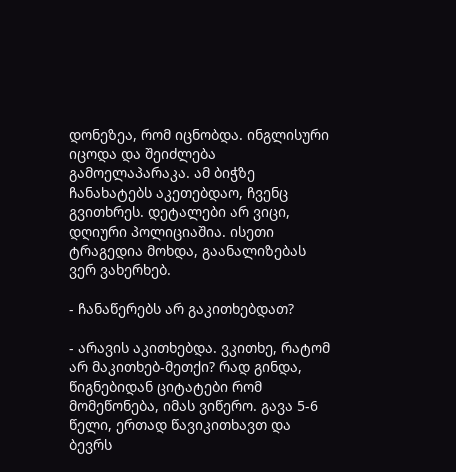დონეზეა, რომ იცნობდა. ინგლისური იცოდა და შეიძლება გამოელაპარაკა. ამ ბიჭზე ჩანახატებს აკეთებდაო, ჩვენც გვითხრეს. დეტალები არ ვიცი, დღიური პოლიციაშია. ისეთი ტრაგედია მოხდა, გაანალიზებას ვერ ვახერხებ.

- ჩანაწერებს არ გაკითხებდათ?

- არავის აკითხებდა. ვკითხე, რატომ არ მაკითხებ-მეთქი? რად გინდა, წიგნებიდან ციტატები რომ მომეწონება, იმას ვიწერო. გავა 5-6 წელი, ერთად წავიკითხავთ და ბევრს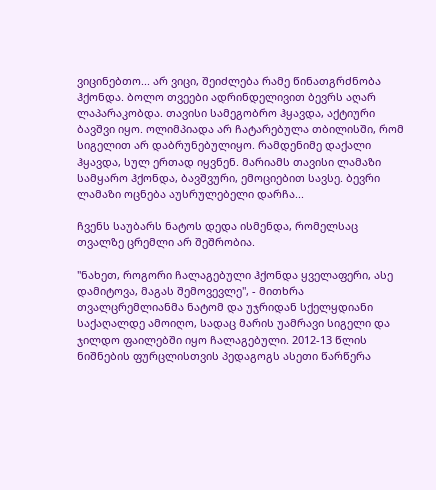ვიცინებთო... არ ვიცი, შეიძლება რამე წინათგრძნობა ჰქონდა. ბოლო თვეები ადრინდელივით ბევრს აღარ ლაპარაკობდა. თავისი სამეგობრო ჰყავდა, აქტიური ბავშვი იყო. ოლიმპიადა არ ჩატარებულა თბილისში, რომ სიგელით არ დაბრუნებულიყო. რამდენიმე დაქალი ჰყავდა, სულ ერთად იყვნენ. მარიამს თავისი ლამაზი სამყარო ჰქონდა, ბავშვური, ემოციებით სავსე. ბევრი ლამაზი ოცნება აუსრულებელი დარჩა...

ჩვენს საუბარს ნატოს დედა ისმენდა, რომელსაც თვალზე ცრემლი არ შეშრობია.

"ნახეთ, როგორი ჩალაგებული ჰქონდა ყველაფერი, ასე დამიტოვა, მაგას შემოვევლე", - მითხრა თვალცრემლიანმა ნატომ და უჯრიდან სქელყდიანი საქაღალდე ამოიღო, სადაც მარის უამრავი სიგელი და ჯილდო ფაილებში იყო ჩალაგებული. 2012-13 წლის ნიშნების ფურცლისთვის პედაგოგს ასეთი წარწერა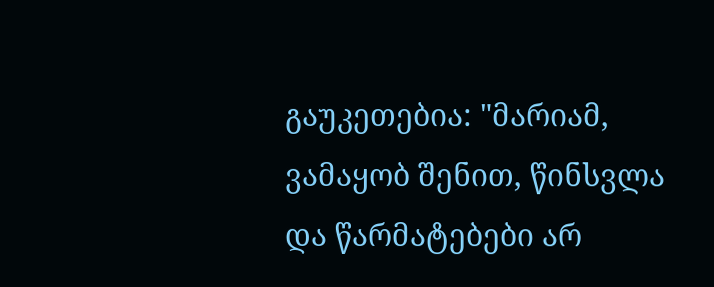გაუკეთებია: "მარიამ, ვამაყობ შენით, წინსვლა და წარმატებები არ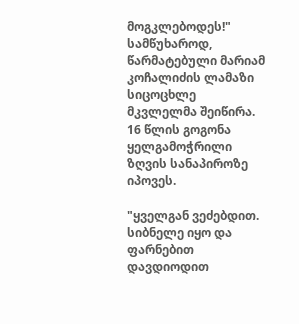მოგკლებოდეს!" სამწუხაროდ, წარმატებული მარიამ კოჩალიძის ლამაზი სიცოცხლე მკვლელმა შეიწირა. 16 წლის გოგონა ყელგამოჭრილი ზღვის სანაპიროზე იპოვეს.

"ყველგან ვეძებდით. სიბნელე იყო და ფარნებით დავდიოდით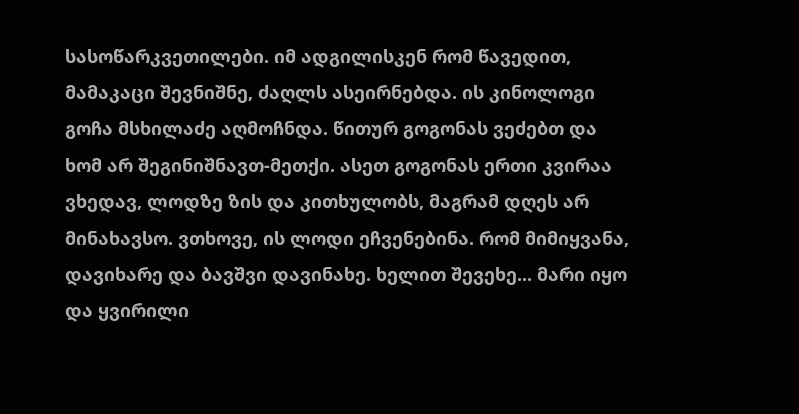სასოწარკვეთილები. იმ ადგილისკენ რომ წავედით, მამაკაცი შევნიშნე, ძაღლს ასეირნებდა. ის კინოლოგი გოჩა მსხილაძე აღმოჩნდა. წითურ გოგონას ვეძებთ და ხომ არ შეგინიშნავთ-მეთქი. ასეთ გოგონას ერთი კვირაა ვხედავ, ლოდზე ზის და კითხულობს, მაგრამ დღეს არ მინახავსო. ვთხოვე, ის ლოდი ეჩვენებინა. რომ მიმიყვანა, დავიხარე და ბავშვი დავინახე. ხელით შევეხე... მარი იყო და ყვირილი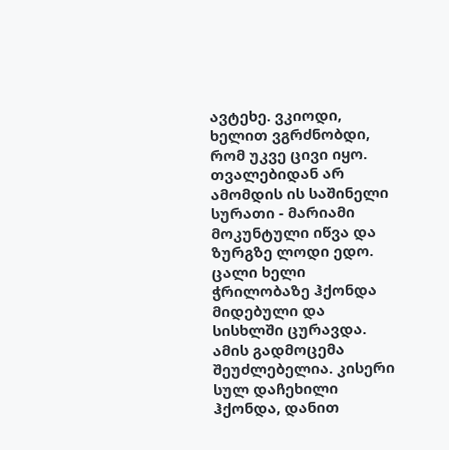ავტეხე. ვკიოდი, ხელით ვგრძნობდი, რომ უკვე ცივი იყო. თვალებიდან არ ამომდის ის საშინელი სურათი - მარიამი მოკუნტული იწვა და ზურგზე ლოდი ედო. ცალი ხელი ჭრილობაზე ჰქონდა მიდებული და სისხლში ცურავდა. ამის გადმოცემა შეუძლებელია. კისერი სულ დაჩეხილი ჰქონდა, დანით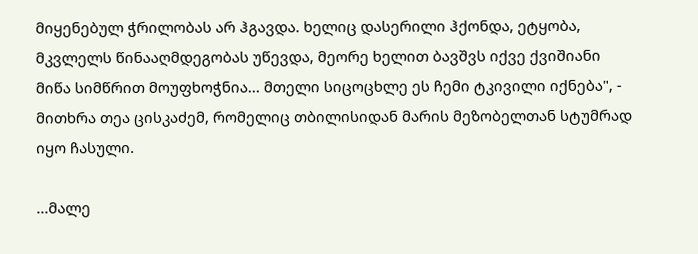მიყენებულ ჭრილობას არ ჰგავდა. ხელიც დასერილი ჰქონდა, ეტყობა, მკვლელს წინააღმდეგობას უწევდა, მეორე ხელით ბავშვს იქვე ქვიშიანი მიწა სიმწრით მოუფხოჭნია... მთელი სიცოცხლე ეს ჩემი ტკივილი იქნება", - მითხრა თეა ცისკაძემ, რომელიც თბილისიდან მარის მეზობელთან სტუმრად იყო ჩასული.

...მალე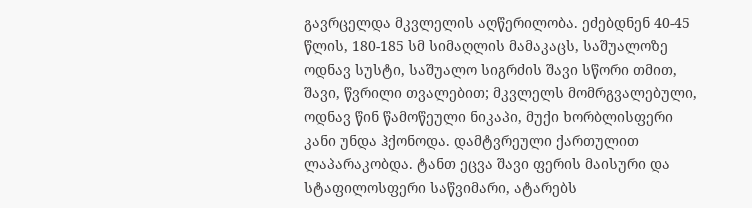გავრცელდა მკვლელის აღწერილობა. ეძებდნენ 40-45 წლის, 180-185 სმ სიმაღლის მამაკაცს, საშუალოზე ოდნავ სუსტი, საშუალო სიგრძის შავი სწორი თმით, შავი, წვრილი თვალებით; მკვლელს მომრგვალებული, ოდნავ წინ წამოწეული ნიკაპი, მუქი ხორბლისფერი კანი უნდა ჰქონოდა. დამტვრეული ქართულით ლაპარაკობდა. ტანთ ეცვა შავი ფერის მაისური და სტაფილოსფერი საწვიმარი, ატარებს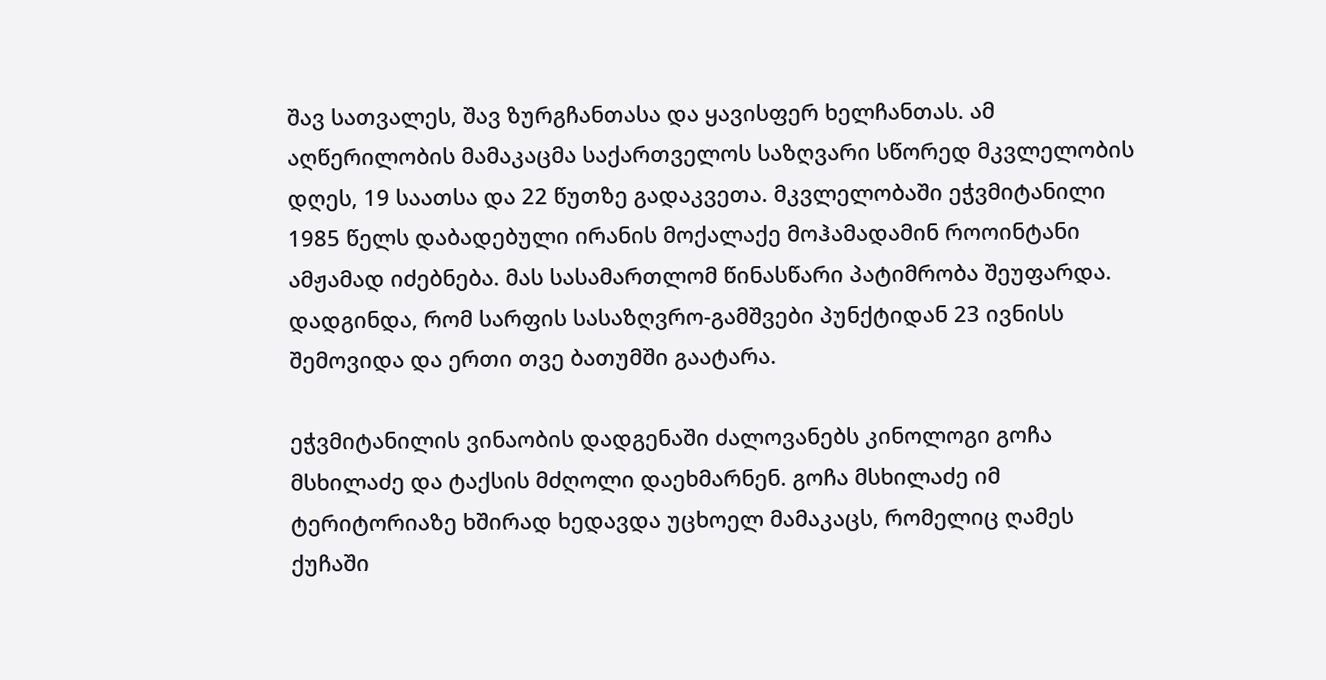შავ სათვალეს, შავ ზურგჩანთასა და ყავისფერ ხელჩანთას. ამ აღწერილობის მამაკაცმა საქართველოს საზღვარი სწორედ მკვლელობის დღეს, 19 საათსა და 22 წუთზე გადაკვეთა. მკვლელობაში ეჭვმიტანილი 1985 წელს დაბადებული ირანის მოქალაქე მოჰამადამინ როოინტანი ამჟამად იძებნება. მას სასამართლომ წინასწარი პატიმრობა შეუფარდა. დადგინდა, რომ სარფის სასაზღვრო-გამშვები პუნქტიდან 23 ივნისს შემოვიდა და ერთი თვე ბათუმში გაატარა.

ეჭვმიტანილის ვინაობის დადგენაში ძალოვანებს კინოლოგი გოჩა მსხილაძე და ტაქსის მძღოლი დაეხმარნენ. გოჩა მსხილაძე იმ ტერიტორიაზე ხშირად ხედავდა უცხოელ მამაკაცს, რომელიც ღამეს ქუჩაში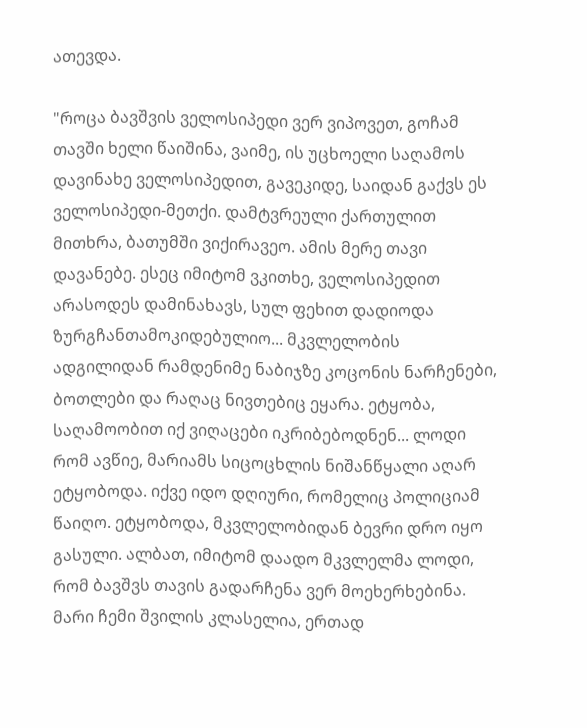ათევდა.

"როცა ბავშვის ველოსიპედი ვერ ვიპოვეთ, გოჩამ თავში ხელი წაიშინა, ვაიმე, ის უცხოელი საღამოს დავინახე ველოსიპედით, გავეკიდე, საიდან გაქვს ეს ველოსიპედი-მეთქი. დამტვრეული ქართულით მითხრა, ბათუმში ვიქირავეო. ამის მერე თავი დავანებე. ესეც იმიტომ ვკითხე, ველოსიპედით არასოდეს დამინახავს, სულ ფეხით დადიოდა ზურგჩანთამოკიდებულიო... მკვლელობის ადგილიდან რამდენიმე ნაბიჯზე კოცონის ნარჩენები, ბოთლები და რაღაც ნივთებიც ეყარა. ეტყობა, საღამოობით იქ ვიღაცები იკრიბებოდნენ... ლოდი რომ ავწიე, მარიამს სიცოცხლის ნიშანწყალი აღარ ეტყობოდა. იქვე იდო დღიური, რომელიც პოლიციამ წაიღო. ეტყობოდა, მკვლელობიდან ბევრი დრო იყო გასული. ალბათ, იმიტომ დაადო მკვლელმა ლოდი, რომ ბავშვს თავის გადარჩენა ვერ მოეხერხებინა. მარი ჩემი შვილის კლასელია, ერთად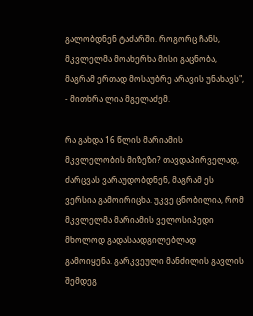გალობდნენ ტაძარში. როგორც ჩანს, მკვლელმა მოახერხა მისი გაცნობა, მაგრამ ერთად მოსაუბრე არავის უნახავს", - მითხრა ლია მგელაძემ.

რა გახდა 16 წლის მარიამის მკვლელობის მიზეზი? თავდაპირველად, ძარცვას ვარაუდობდნენ, მაგრამ ეს ვერსია გამოირიცხა. უკვე ცნობილია, რომ მკვლელმა მარიამის ველოსიპედი მხოლოდ გადასაადგილებლად გამოიყენა. გარკვეული მანძილის გავლის შემდეგ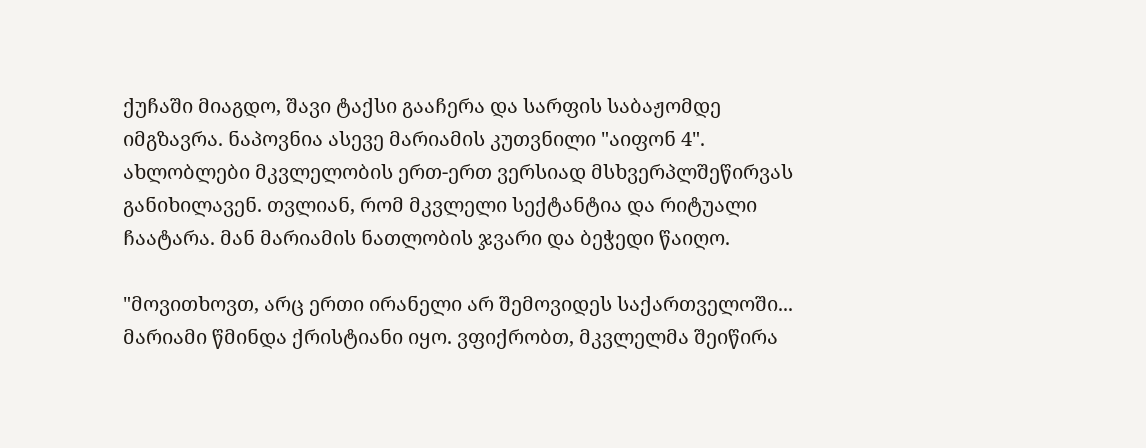ქუჩაში მიაგდო, შავი ტაქსი გააჩერა და სარფის საბაჟომდე იმგზავრა. ნაპოვნია ასევე მარიამის კუთვნილი "აიფონ 4". ახლობლები მკვლელობის ერთ-ერთ ვერსიად მსხვერპლშეწირვას განიხილავენ. თვლიან, რომ მკვლელი სექტანტია და რიტუალი ჩაატარა. მან მარიამის ნათლობის ჯვარი და ბეჭედი წაიღო.

"მოვითხოვთ, არც ერთი ირანელი არ შემოვიდეს საქართველოში... მარიამი წმინდა ქრისტიანი იყო. ვფიქრობთ, მკვლელმა შეიწირა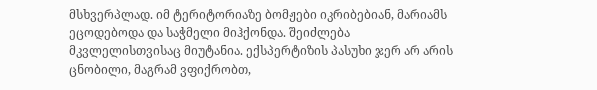მსხვერპლად. იმ ტერიტორიაზე ბომჟები იკრიბებიან, მარიამს ეცოდებოდა და საჭმელი მიჰქონდა. შეიძლება მკვლელისთვისაც მიუტანია. ექსპერტიზის პასუხი ჯერ არ არის ცნობილი, მაგრამ ვფიქრობთ,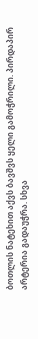ბოთლის ნატეხით აქვს ბავშვს ყელი გამოჭრილი. პირდაპირ არტერია გადაუჭრა. სხვა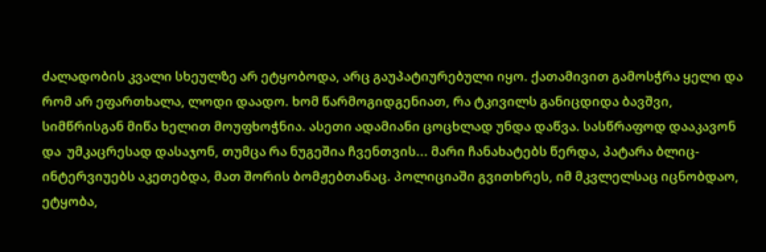ძალადობის კვალი სხეულზე არ ეტყობოდა, არც გაუპატიურებული იყო. ქათამივით გამოსჭრა ყელი და რომ არ ეფართხალა, ლოდი დაადო. ხომ წარმოგიდგენიათ, რა ტკივილს განიცდიდა ბავშვი, სიმწრისგან მიწა ხელით მოუფხოჭნია. ასეთი ადამიანი ცოცხლად უნდა დაწვა. სასწრაფოდ დააკავონ და  უმკაცრესად დასაჯონ, თუმცა რა ნუგეშია ჩვენთვის... მარი ჩანახატებს წერდა, პატარა ბლიც-ინტერვიუებს აკეთებდა, მათ შორის ბომჟებთანაც. პოლიციაში გვითხრეს, იმ მკვლელსაც იცნობდაო, ეტყობა,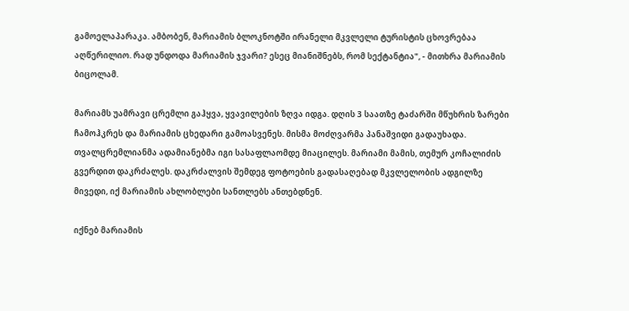გამოელაპარაკა. ამბობენ, მარიამის ბლოკნოტში ირანელი მკვლელი ტურისტის ცხოვრებაა აღწერილიო. რად უნდოდა მარიამის ჯვარი? ესეც მიანიშნებს, რომ სექტანტია", - მითხრა მარიამის ბიცოლამ.

მარიამს უამრავი ცრემლი გაჰყვა, ყვავილების ზღვა იდგა. დღის 3 საათზე ტაძარში მწუხრის ზარები ჩამოჰკრეს და მარიამის ცხედარი გამოასვენეს. მისმა მოძღვარმა პანაშვიდი გადაუხადა. თვალცრემლიანმა ადამიანებმა იგი სასაფლაომდე მიაცილეს. მარიამი მამის, თემურ კოჩალიძის გვერდით დაკრძალეს. დაკრძალვის შემდეგ ფოტოების გადასაღებად მკვლელობის ადგილზე მივედი, იქ მარიამის ახლობლები სანთლებს ანთებდნენ.

იქნებ მარიამის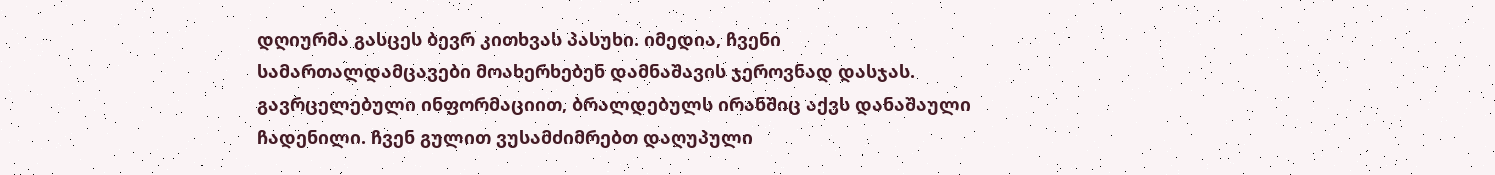დღიურმა გასცეს ბევრ კითხვას პასუხი. იმედია, ჩვენი სამართალდამცავები მოახერხებენ დამნაშავის ჯეროვნად დასჯას. გავრცელებული ინფორმაციით, ბრალდებულს ირანშიც აქვს დანაშაული ჩადენილი. ჩვენ გულით ვუსამძიმრებთ დაღუპული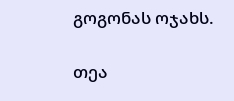გოგონას ოჯახს.

თეა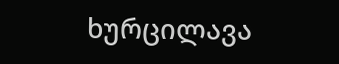ხურცილავა